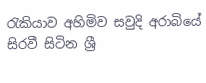රැකියාව අහිමිව සවුදි අරාබියේ සිරවී සිටින ශ්‍රී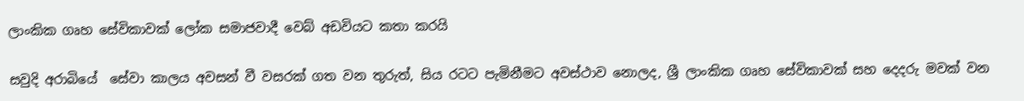ලාංකික ගෘහ ‍සේවිකාවක් ලෝක සමාජවාදී ‍වෙබ් අඩවියට කතා කරයි

සවුදි අරාබියේ  සේවා කාලය අවසන් වී වසරක් ගත වන තුරුත්, සිය රටට පැමිනීමට අවස්ථාව නොලද, ශ්‍රී ලාංකික ගෘහ සේවිකාවක් සහ දෙදරු මවක් වන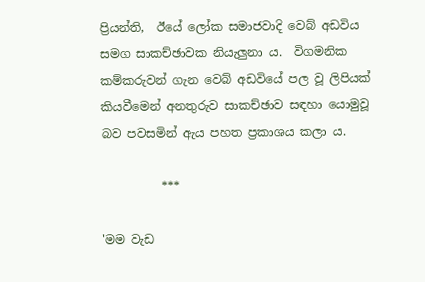ප්‍රියන්ති,  ඊයේ ලෝක සමාජවාදි වෙබ් අඩවිය සමග සාකච්ඡාවක නියැලුනා ය.  විගමනික කම්කරුවන් ගැන වෙබ් අඩවියේ පල වූ ලිපියක් කියවීමෙන් අනතුරුව සාකච්ඡාව සඳහා යොමුවූ  බව පවසමින් ඇය පහත ප්‍රකාශය කලා ය.

          ***

'මම වැඩ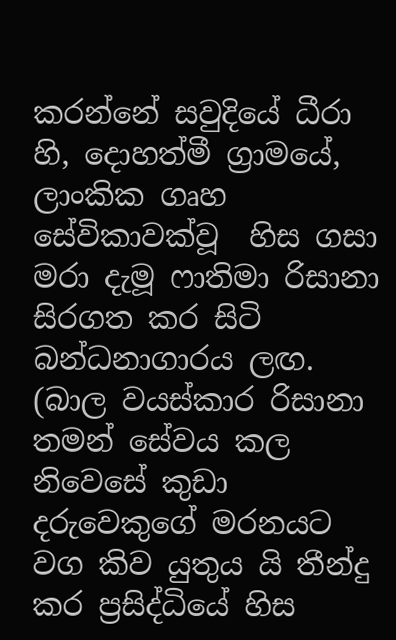කරන්නේ සවුදියේ ධීරා හි, දොහත්මී ග්‍රාමයේ, ලාංකික ගෘහ සේවිකාවක්වූ  හිස ගසා මරා දැමූ ෆාතිමා රිසානා සිරගත කර සිටි බන්ධනාගාරය ලඟ. (බාල වයස්කාර රිසානා තමන් සේවය කල නිවෙසේ කුඩා දරුවෙකුගේ මරනයට වග කිව යුතුය යි තීන්දු කර ප්‍රසිද්ධියේ හිස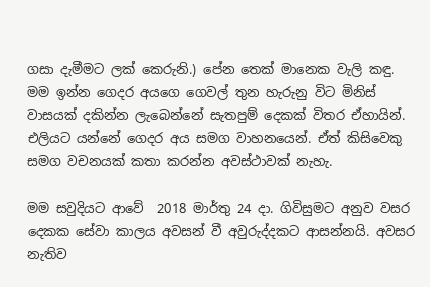ගසා දැමීමට ලක් කෙරුනි.) පේන තෙක් මානෙක වැලි කඳු. මම ඉන්න ‍ගෙදර අයගෙ ගෙවල් තුන හැරුනු විට මිනිස් වාසයක් දකින්න ලැබෙන්නේ සැතපුම් දෙකක් විතර ඒහායින්. එලියට යන්නේ ගෙදර අය සමග වාහනයෙන්. ඒත් කිසිවෙකු සමග වචනයක් කතා කරන්න අවස්ථාවක් නැහැ.

මම සවුදියට ආවේ  2018 මාර්තු 24 දා. ගිවිසුමට අනුව වසර දෙකක සේවා කාලය අවසන් වී අවුරුද්දකට ආසන්නයි. අවසර නැතිව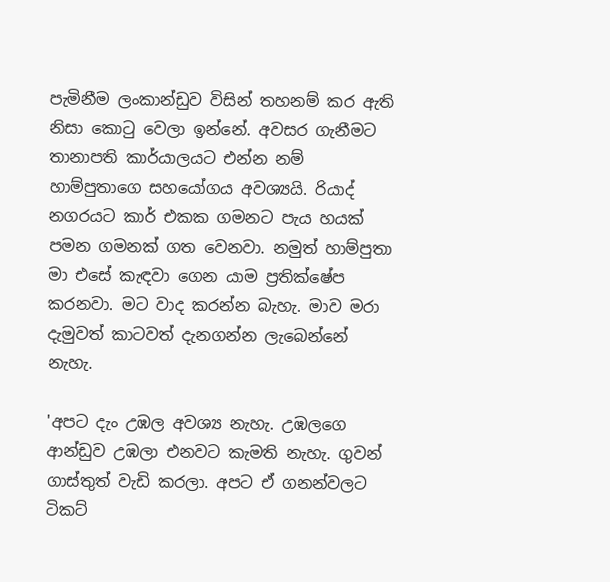පැමිනීම ලංකාන්ඩුව විසින් තහනම් කර ඇති නිසා කොටු වෙලා ඉන්නේ. අවසර ගැනීමට තානාපති කාර්යාලයට එන්න නම් හාම්පුතාගෙ සහයෝගය අවශ්‍යයි. රියාද් නගරයට කාර් එකක ගමනට පැය හයක් පමන ගමනක් ගත වෙනවා. නමුත් හාම්පුතා මා එසේ කැඳවා ගෙන යාම ප්‍රතික්ෂේප කරනවා. මට වාද කරන්න බැහැ. මාව මරා දැමුවත් කාටවත් දැනගන්න ලැබෙන්නේ නැහැ.

'අපට දැං උඹල අවශ්‍ය නැහැ. උඹලගෙ ආන්ඩුව උඹලා එනවට කැමති නැහැ. ගුවන් ගාස්තුත් වැඩි කරලා. අපට ඒ ගනන්වලට ටිකට්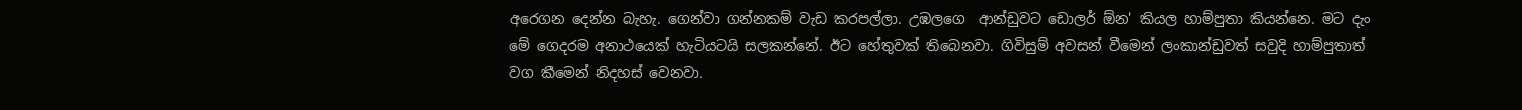අරෙගන දෙන්න බැහැ. ගෙන්වා ගන්නකම් වැඩ කරපල්ලා. උඹලගෙ  ආන්ඩුවට ඩොලර් ඕන' කියල හාම්පුතා කියන්නෙ. මට දැං මේ ගෙදරම අනාථයෙක් හැටියටයි සලකන්නේ. ඊට හේතුවක් තිබෙනවා. ගිවිසුම් අවසන් වීමෙන් ලංකාන්ඩුවත් සවුදි හාම්පුතාත් වග කීමෙන් නිදහස් වෙනවා.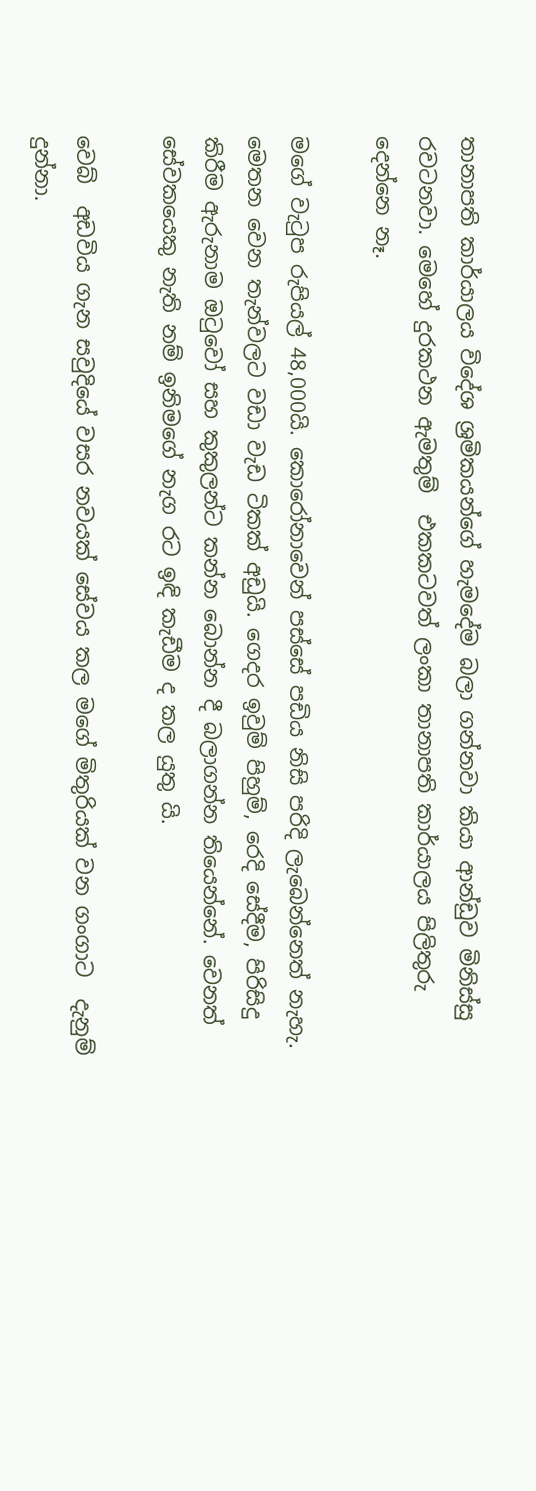තානාපති කාර්යාලය විදේශ ශ්‍රමිකයන්ගේ හැමදේම බලා ගන්නවා කියා ආන්ඩුව මිනිස්සු රවටනවා. මෙහේ දුරකථන ඇමතුම්  එකකටවත් ලංකා තානාපති කාර්යාලය පිලිතුරු දෙන්නෙ නෑ.

මගේ වැටුප රුපියල් 48,000යි. කොරෝනාවෙන් පස්සේ පඩිය නිසි පරිදි ලැබෙන්නෙත් නැහැ. මෙතන වෙන තැන්වලට වඩා වැඩ ටිකක් අඩුයි. ගෙදර ඉවුම් පිහුම්, රෙදි සේදීම, පිරිසිදු කිරීම ඇරුනාම ඔටුවෝ සහ කුකුලන්ට කන්න බොන්න දී බලාගන්න තියෙන්නේ. වෙනත් සේවකයෙකු නැති නම් ඉනිමගේ නැග රට ඉඳි කැඩීම ද කල යුතු යි.

වෙබ්  අඩවිය ගැන සවුදියේ වසර නවයක් සේවය කල මගේ මිතුරියක් වන ගංගාට  දැනුම් දුන්නා.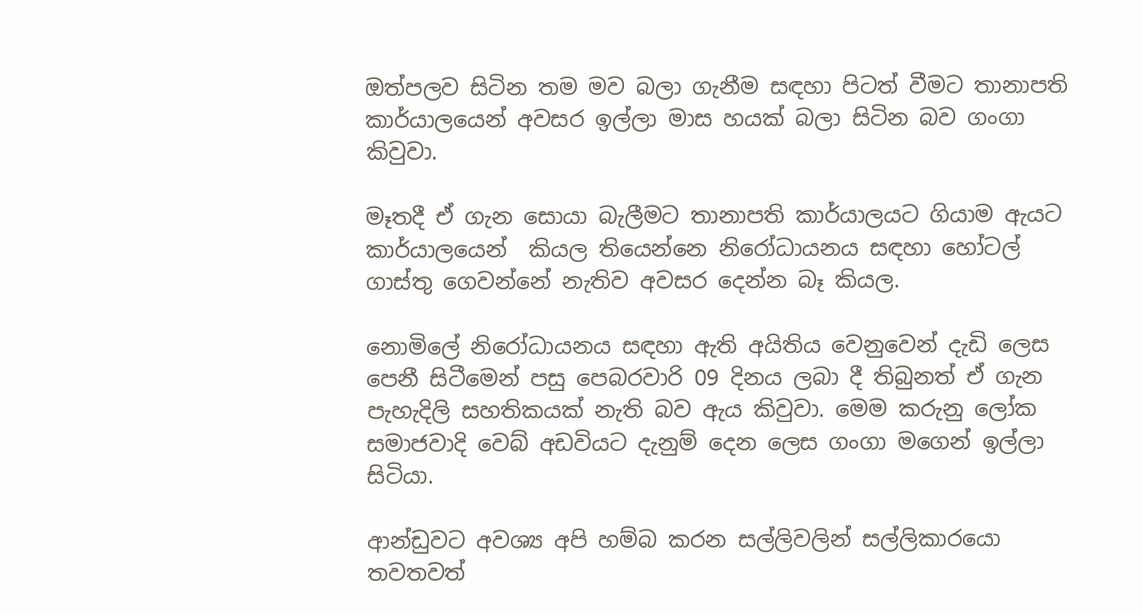ඔත්පලව සිටින තම මව බලා ගැනීම සඳහා පිටත් වීමට තානාපති කාර්යාලයෙන් අවසර ඉල්ලා මාස හයක් බලා සිටින බව ගංගා කිවුවා.

මෑතදී ඒ ගැන සොයා බැලීමට තානාපති කාර්යාලයට ගියාම ඇයට කාර්යාලයෙන්  කියල තියෙන්නෙ නිරෝධායනය සඳහා හෝටල්  ගාස්තු ගෙවන්නේ නැතිව අවසර දෙන්න බෑ කියල.

නොමිලේ නිරෝධායනය සඳහා ඇති අයිතිය වෙනුවෙන් දැඩි ලෙස පෙනී සිටීමෙන් පසු පෙබරවාරි 09 දිනය ලබා දී තිබුනත් ඒ ගැන පැහැදිලි සහතිකයක් නැති බව ඇය කිවුවා. මෙම කරුනු ලෝක සමාජවාදි වෙබ් අඩවියට දැනුම් දෙන ලෙස ගංගා මගෙන් ඉල්ලා සිටියා.

ආන්ඩුවට අවශ්‍ය අපි හම්බ කරන සල්ලිවලින් සල්ලිකාරයො තවතවත්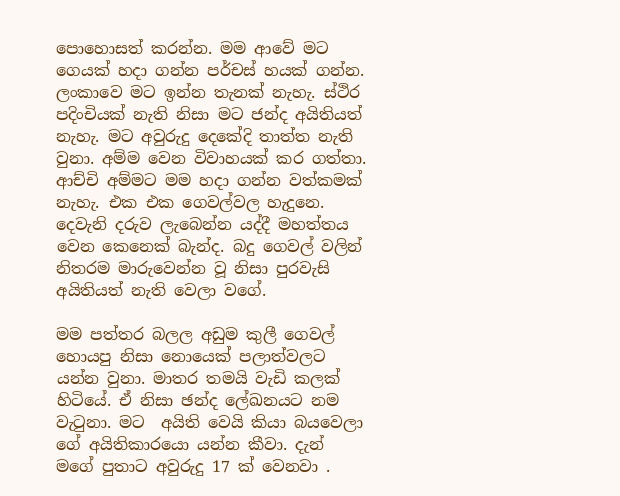පොහොසත් කරන්න. මම ආවේ මට ගෙයක් හදා ගන්න පර්චස් හයක් ගන්න. ලංකාවෙ මට ඉන්න තැනක් නැහැ. ස්ථිර පදිංචියක් නැති නිසා මට ජන්ද අයිතියත් නැහැ. මට අවුරුදු දෙකේදි තාත්ත නැති වුනා. අම්ම වෙන විවාහයක් කර ගත්තා. ආච්චි අම්මට මම හදා ගන්න වත්කමක් නැහැ. එක එක ගෙවල්වල හැදුනෙ. දෙවැනි දරුව ලැබෙන්න යද්දී මහත්තය වෙන කෙනෙක් බැන්ද. බදු ගෙවල් වලින් නිතරම මාරුවෙන්න වූ නිසා පුරවැසි අයිතියත් නැති වෙලා වගේ.

මම පත්තර බලල අඩුම කුලී ගෙවල් හොයපු නිසා නොයෙක් පලාත්වලට යන්න වුනා. මාතර තමයි වැඩි කලක් හිටියේ. ඒ නිසා ඡන්ද ලේඛනයට නම වැටුනා. මට  අයිති වෙයි කියා බයවෙලා ගේ අයිතිකාරයො යන්න කීවා. දැන් මගේ පුතාට අවුරුදු 17 ක් වෙනවා .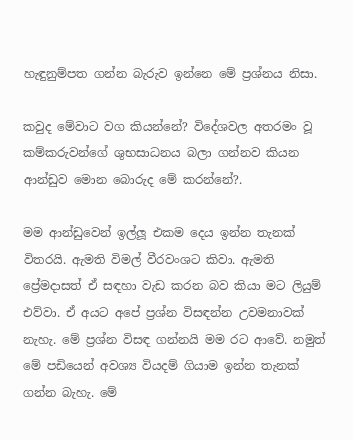හැඳුනුම්පත ගන්න බැරුව ඉන්නෙ මේ ප්‍රශ්නය නිසා.

කවුද මේවාට වග කියන්නේ? විදේශවල අතරමං වූ කම්කරුවන්ගේ ශුභසාධනය බලා ගන්නව කියන ආන්ඩුව මොන බොරුද මේ කරන්නේ?.

මම ආන්ඩුවෙන් ඉල්ලූ එකම දෙය ඉන්න තැනක් විතරයි. ඇමති විමල් වීරවංශට කිවා. ඇමති ප්‍රේමදාසත් ඒ සඳහා වැඩ කරන බව කියා මට ලියුම් එව්වා. ඒ අයට අපේ ප්‍රශ්න විසඳන්න උවමනාවක් නැහැ. මේ ප්‍රශ්න විසඳ ගන්නයි මම රට ආවේ. නමුත් මේ පඩියෙන් අවශ්‍ය වියදම් ගියාම ඉන්න තැනක් ගන්න බැහැ. මේ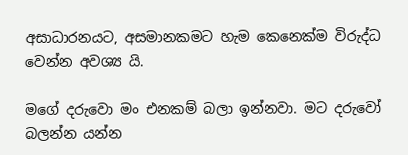අසාධාරනයට, අසමානකමට හැම කෙනෙක්ම විරුද්ධ වෙන්න අවශ්‍ය යි.

මගේ දරුවො මං එනකම් බලා ඉන්නවා. මට දරුවෝ බලන්න යන්න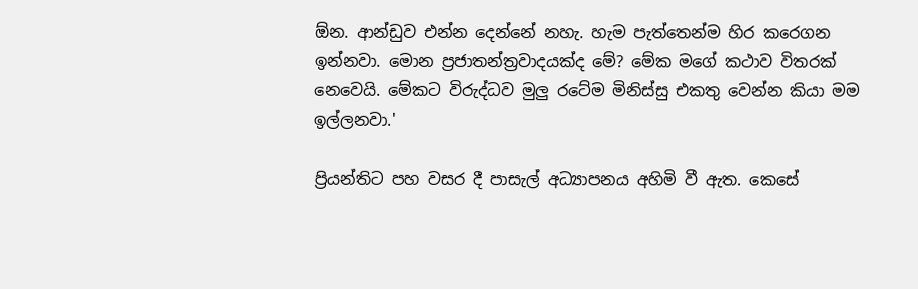ඕන. ආන්ඩුව එන්න දෙන්නේ නහැ. හැම පැත්තෙන්ම හිර කරෙගන ඉන්නවා. මොන ප්‍රජාතන්ත්‍රවාදයක්ද මේ? මේක මගේ කථාව විතරක් නෙවෙයි. මේකට විරුද්ධව මුලු රටේම මිනිස්සු එකතු වෙන්න කියා මම ඉල්ලනවා.'

ප්‍රියන්තිට පහ වසර දී පාසැල් අධ්‍යාපනය අහිමි වී ඇත. කෙසේ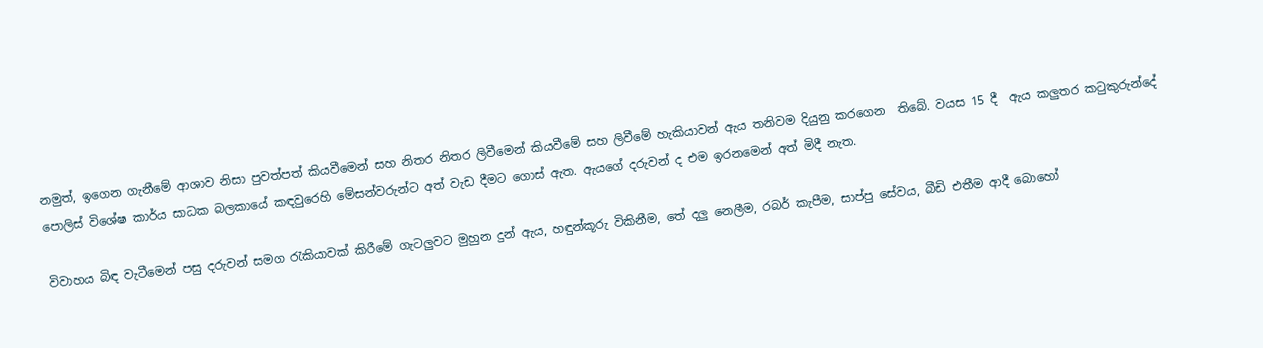නමුත්, ඉගෙන ගැනීමේ ආශාව නිසා පුවත්පත් කියවීමෙන් සහ නිතර නිතර ලිවීමෙන් කියවීමේ සහ ලිවීමේ හැකියාවන් ඇය තනිවම දියුනු කරගෙන  තිබේ. වයස 15 දී  ඇය කලුතර කටුකුරුන්දේ පොලිස් විශේෂ කාර්ය සාධක බලකායේ කඳවුරෙහි මේසන්වරුන්ට අත් වැඩ දීමට ගොස් ඇත. ඇයගේ දරුවන් ද එම ඉරනමෙන් අත් මිදී නැත.

විවාහය බිඳ වැටීමෙන් පසු දරුවන් සමග රැකියාවක් කිරීමේ ගැටලුවට මුහුන දුන් ඇය, හඳුන්කූරු විකිනීම, තේ දලු නෙලීම, රබර් කැපීම, සාප්පු සේවය, බීඩි එතීම ආදී බොහෝ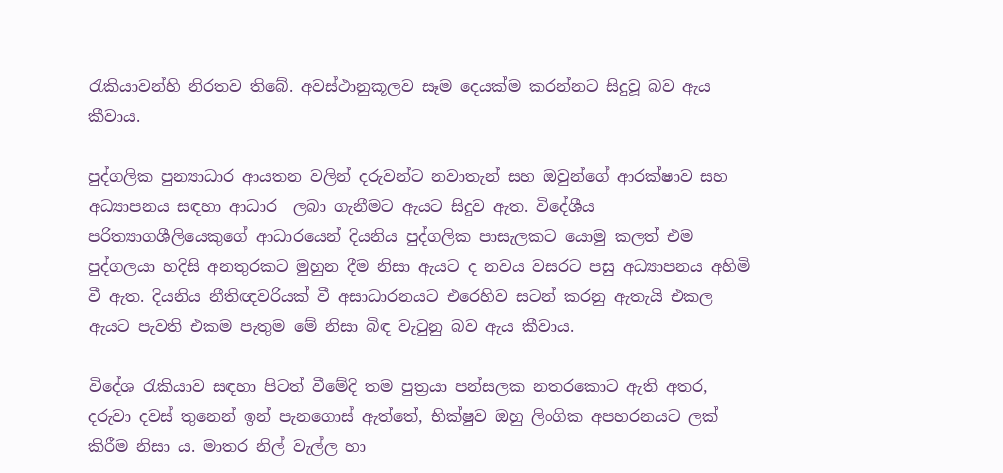රැකියාවන්හි නිරතව තිබේ. අවස්ථානුකූලව සෑම දෙයක්ම කරන්නට සිදුවූ බව ඇය කීවාය.

පුද්ගලික පුන්‍යාධාර ආයතන වලින් දරුවන්ට නවාතැන් සහ ඔවුන්ගේ ආරක්ෂාව සහ අධ්‍යාපනය සඳහා ආධාර  ලබා ගැනීමට ඇයට සිදුව ඇත. විදේශීය පරිත්‍යාගශීලියෙකුගේ ආධාරයෙන් දියනිය පුද්ගලික පාසැලකට යොමු කලත් එම පුද්ගලයා හදිසි අනතුරකට මුහුන දීම නිසා ඇයට ද නවය වසරට පසු අධ්‍යාපනය අහිමි වී ඇත. දියනිය නීතිඥවරියක් වී අසාධාරනයට එරෙහිව සටන් කරනු ඇතැයි එකල ඇයට පැවති එකම පැතුම මේ නිසා බිඳ වැටුනු බව ඇය කීවාය.

විදේශ රැකියාව සඳහා පිටත් වීමේදි තම පුත්‍රයා පන්සලක නතරකොට ඇති අතර, දරුවා දවස් තුනෙන් ඉන් පැනගොස් ඇත්තේ, භික්ෂුව ඔහු ලිංගික අපහරනයට ලක් කිරීම නිසා ය. මාතර නිල් වැල්ල හා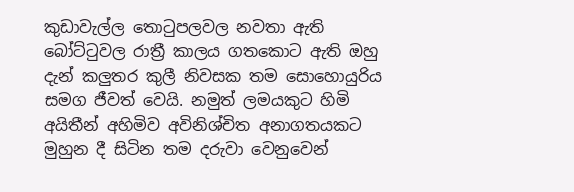කුඩාවැල්ල තොටුපලවල නවතා ඇති බෝට්ටුවල රාත්‍රී කාලය ගතකොට ඇති ඔහු දැන් කලුතර කුලී නිවසක තම සොහොයුරිය සමග ජීවත් වෙයි. නමුත් ලමයකුට හිමි අයිතීන් අහිමිව අවිනිශ්චිත අනාගතයකට මුහුන දී සිටින තම දරුවා වෙනුවෙන්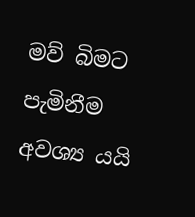මව් බිමට පැමිනීම අවශ්‍ය යයි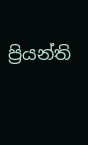ප්‍රියන්ති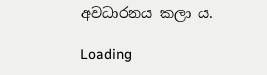අවධාරනය කලා ය.

Loading